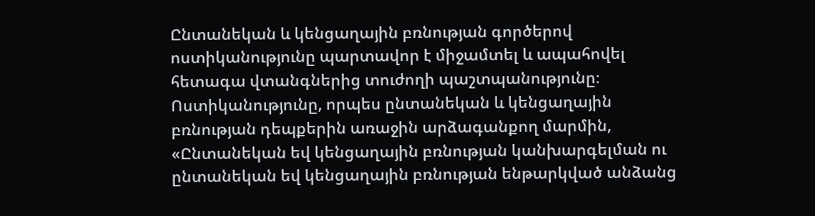Ընտանեկան և կենցաղային բռնության գործերով ոստիկանությունը պարտավոր է միջամտել և ապահովել հետագա վտանգներից տուժողի պաշտպանությունը։ Ոստիկանությունը, որպես ընտանեկան և կենցաղային բռնության դեպքերին առաջին արձագանքող մարմին, «Ընտանեկան եվ կենցաղային բռնության կանխարգելման ու ընտանեկան եվ կենցաղային բռնության ենթարկված անձանց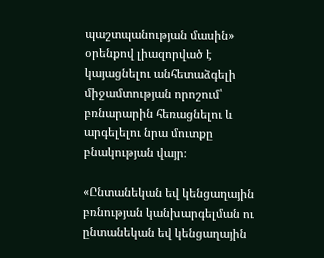պաշտպանության մասին» օրենքով լիազորված է կայացնելու անհետաձգելի միջամտության որոշում՝ բռնարարին հեռացնելու և արգելելու նրա մուտքը բնակության վայր։

«Ընտանեկան եվ կենցաղային բռնության կանխարգելման ու ընտանեկան եվ կենցաղային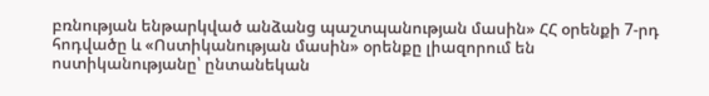բռնության ենթարկված անձանց պաշտպանության մասին» ՀՀ օրենքի 7-րդ հոդվածը և «Ոստիկանության մասին» օրենքը լիազորում են ոստիկանությանը՝ ընտանեկան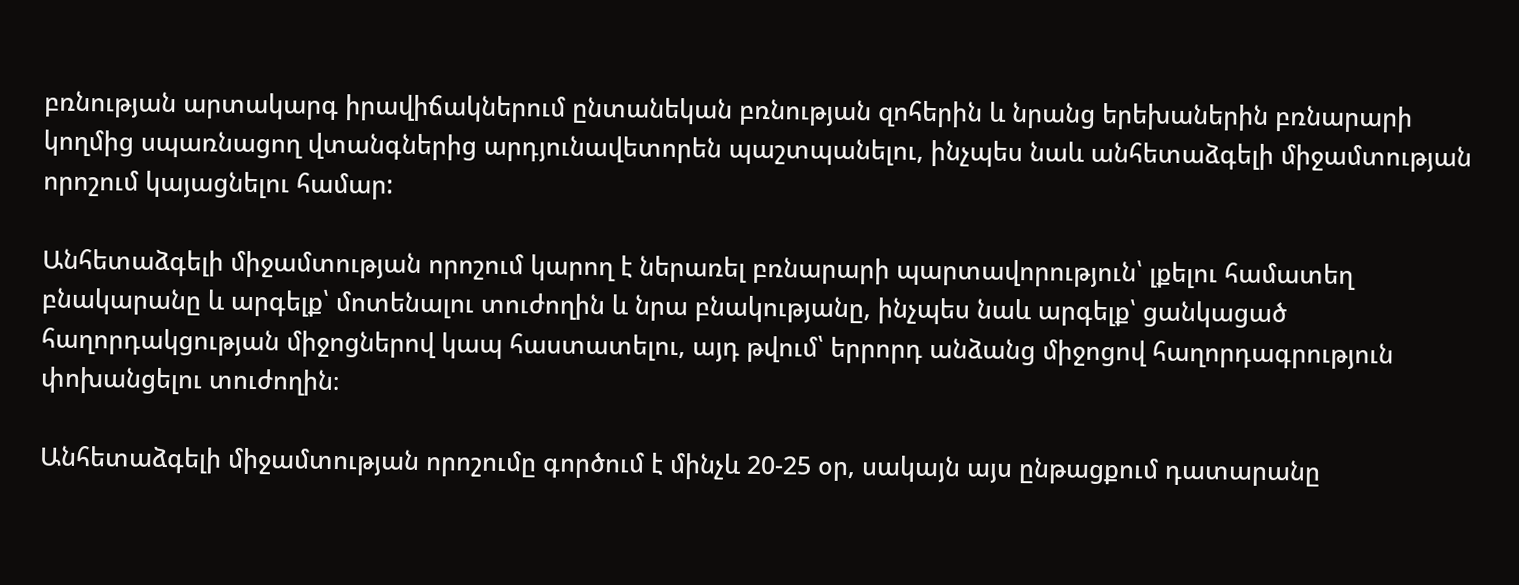բռնության արտակարգ իրավիճակներում ընտանեկան բռնության զոհերին և նրանց երեխաներին բռնարարի կողմից սպառնացող վտանգներից արդյունավետորեն պաշտպանելու, ինչպես նաև անհետաձգելի միջամտության որոշում կայացնելու համար:

Անհետաձգելի միջամտության որոշում կարող է ներառել բռնարարի պարտավորություն՝ լքելու համատեղ բնակարանը և արգելք՝ մոտենալու տուժողին և նրա բնակությանը, ինչպես նաև արգելք՝ ցանկացած հաղորդակցության միջոցներով կապ հաստատելու, այդ թվում՝ երրորդ անձանց միջոցով հաղորդագրություն փոխանցելու տուժողին։

Անհետաձգելի միջամտության որոշումը գործում է մինչև 20-25 օր, սակայն այս ընթացքում դատարանը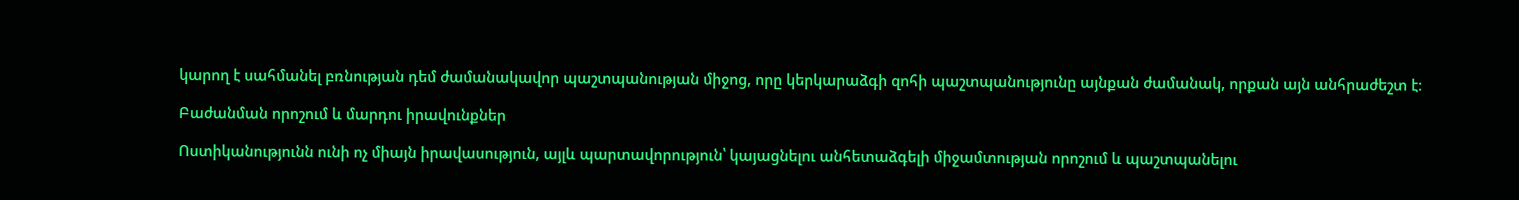կարող է սահմանել բռնության դեմ ժամանակավոր պաշտպանության միջոց, որը կերկարաձգի զոհի պաշտպանությունը այնքան ժամանակ, որքան այն անհրաժեշտ է։

Բաժանման որոշում և մարդու իրավունքներ

Ոստիկանությունն ունի ոչ միայն իրավասություն, այլև պարտավորություն՝ կայացնելու անհետաձգելի միջամտության որոշում և պաշտպանելու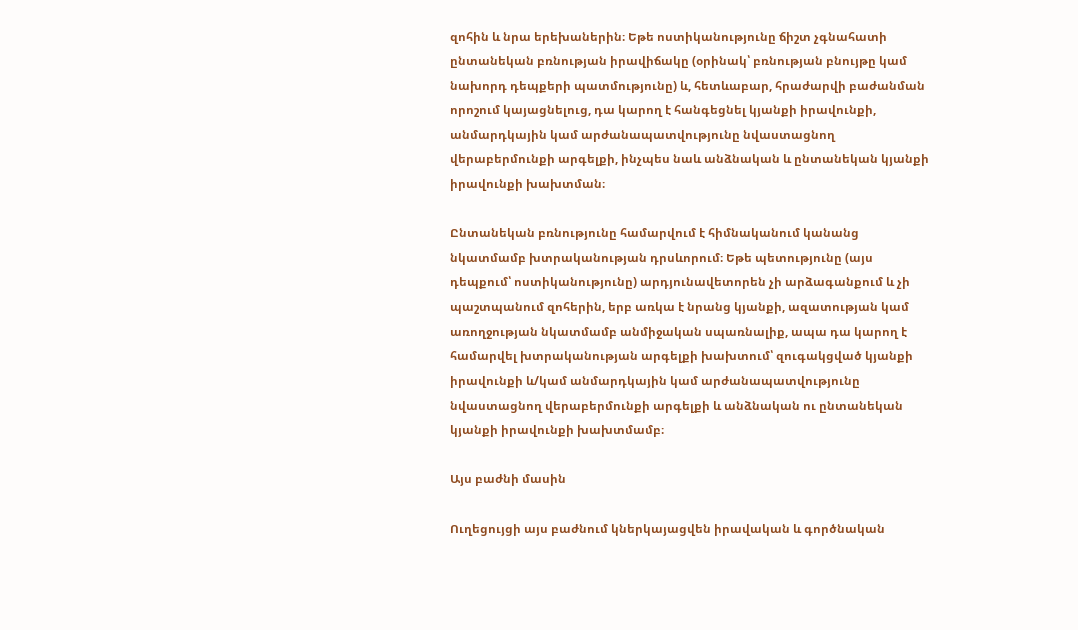զոհին և նրա երեխաներին։ Եթե ոստիկանությունը ճիշտ չգնահատի ընտանեկան բռնության իրավիճակը (օրինակ՝ բռնության բնույթը կամ նախորդ դեպքերի պատմությունը) և, հետևաբար, հրաժարվի բաժանման որոշում կայացնելուց, դա կարող է հանգեցնել կյանքի իրավունքի, անմարդկային կամ արժանապատվությունը նվաստացնող վերաբերմունքի արգելքի, ինչպես նաև անձնական և ընտանեկան կյանքի իրավունքի խախտման։

Ընտանեկան բռնությունը համարվում է հիմնականում կանանց նկատմամբ խտրականության դրսևորում։ Եթե պետությունը (այս դեպքում՝ ոստիկանությունը) արդյունավետորեն չի արձագանքում և չի պաշտպանում զոհերին, երբ առկա է նրանց կյանքի, ազատության կամ առողջության նկատմամբ անմիջական սպառնալիք, ապա դա կարող է համարվել խտրականության արգելքի խախտում՝ զուգակցված կյանքի իրավունքի և/կամ անմարդկային կամ արժանապատվությունը նվաստացնող վերաբերմունքի արգելքի և անձնական ու ընտանեկան կյանքի իրավունքի խախտմամբ։

Այս բաժնի մասին

Ուղեցույցի այս բաժնում կներկայացվեն իրավական և գործնական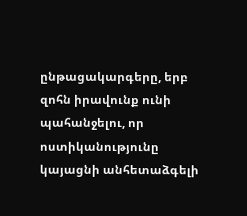ընթացակարգերը, երբ զոհն իրավունք ունի պահանջելու, որ ոստիկանությունը կայացնի անհետաձգելի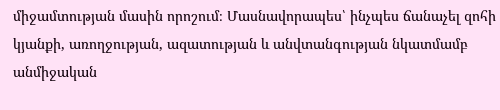միջամտության մասին որոշում։ Մասնավորապես՝ ինչպես ճանաչել զոհի կյանքի, առողջության, ազատության և անվտանգության նկատմամբ անմիջական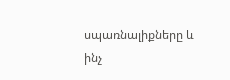սպառնալիքները և ինչ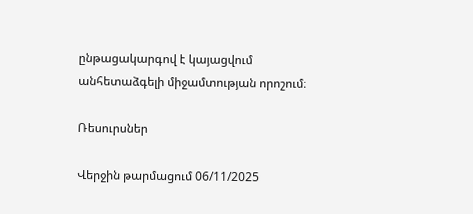ընթացակարգով է կայացվում անհետաձգելի միջամտության որոշում։

Ռեսուրսներ

Վերջին թարմացում 06/11/2025